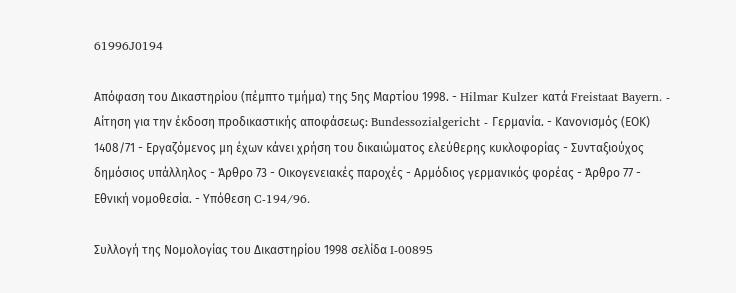61996J0194

Απόφαση του Δικαστηρίου (πέμπτο τμήμα) της 5ης Μαρτίου 1998. - Hilmar Kulzer κατά Freistaat Bayern. - Αίτηση για την έκδοση προδικαστικής αποφάσεως: Bundessozialgericht - Γερμανία. - Κανονισμός (ΕΟΚ) 1408/71 - Εργαζόμενος μη έχων κάνει χρήση του δικαιώματος ελεύθερης κυκλοφορίας - Συνταξιούχος δημόσιος υπάλληλος - Άρθρο 73 - Οικογενειακές παροχές - Αρμόδιος γερμανικός φορέας - Άρθρο 77 - Εθνική νομοθεσία. - Υπόθεση C-194/96.

Συλλογή της Νομολογίας του Δικαστηρίου 1998 σελίδα I-00895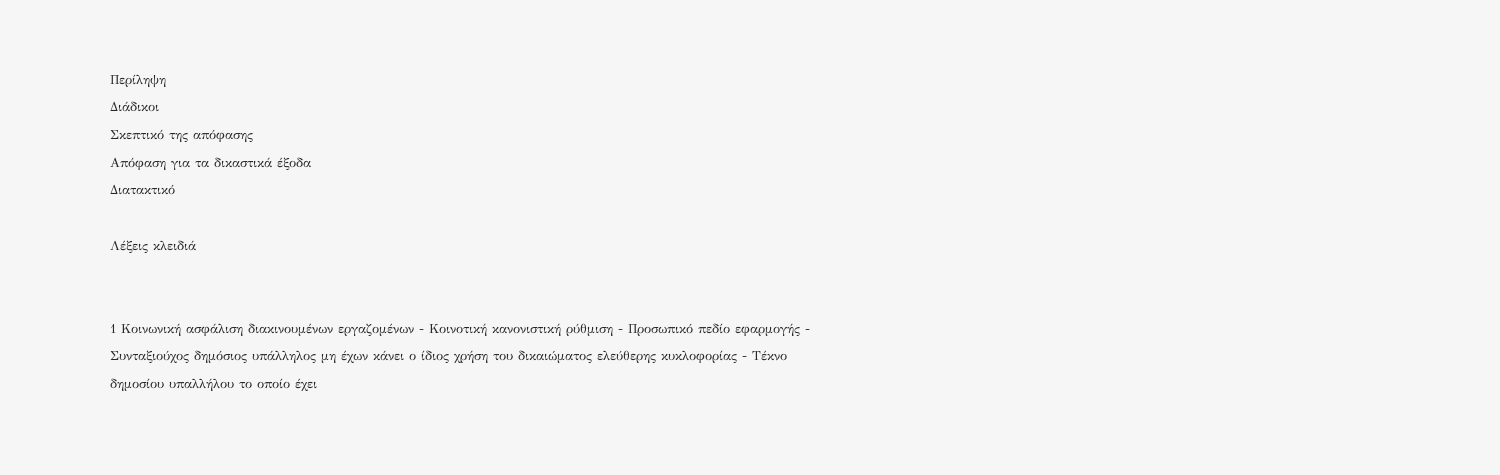Περίληψη
Διάδικοι
Σκεπτικό της απόφασης
Απόφαση για τα δικαστικά έξοδα
Διατακτικό

Λέξεις κλειδιά


1 Κοινωνική ασφάλιση διακινουμένων εργαζομένων - Κοινοτική κανονιστική ρύθμιση - Προσωπικό πεδίο εφαρμογής - Συνταξιούχος δημόσιος υπάλληλος μη έχων κάνει ο ίδιος χρήση του δικαιώματος ελεύθερης κυκλοφορίας - Τέκνο δημοσίου υπαλλήλου το οποίο έχει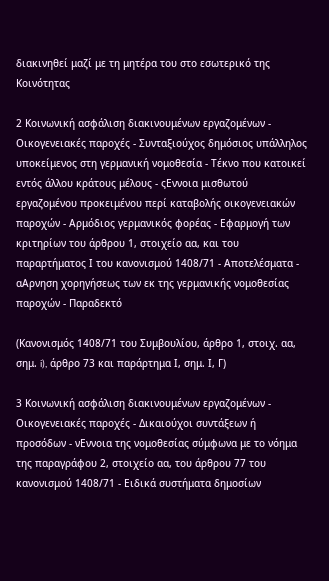διακινηθεί μαζί με τη μητέρα του στο εσωτερικό της Κοινότητας

2 Κοινωνική ασφάλιση διακινουμένων εργαζομένων - Οικογενειακές παροχές - Συνταξιούχος δημόσιος υπάλληλος υποκείμενος στη γερμανική νομοθεσία - Τέκνο που κατοικεί εντός άλλου κράτους μέλους - ςΕννοια μισθωτού εργαζομένου προκειμένου περί καταβολής οικογενειακών παροχών - Αρμόδιος γερμανικός φορέας - Εφαρμογή των κριτηρίων του άρθρου 1, στοιχείο αα, και του παραρτήματος Ι του κανονισμού 1408/71 - Αποτελέσματα - αΑρνηση χορηγήσεως των εκ της γερμανικής νομοθεσίας παροχών - Παραδεκτό

(Κανονισμός 1408/71 του Συμβουλίου, άρθρο 1, στοιχ. αα, σημ. i), άρθρο 73 και παράρτημα Ι, σημ. Ι, Γ)

3 Κοινωνική ασφάλιση διακινουμένων εργαζομένων - Οικογενειακές παροχές - Δικαιούχοι συντάξεων ή προσόδων - νΕννοια της νομοθεσίας σύμφωνα με το νόημα της παραγράφου 2, στοιχείο αα, του άρθρου 77 του κανονισμού 1408/71 - Ειδικά συστήματα δημοσίων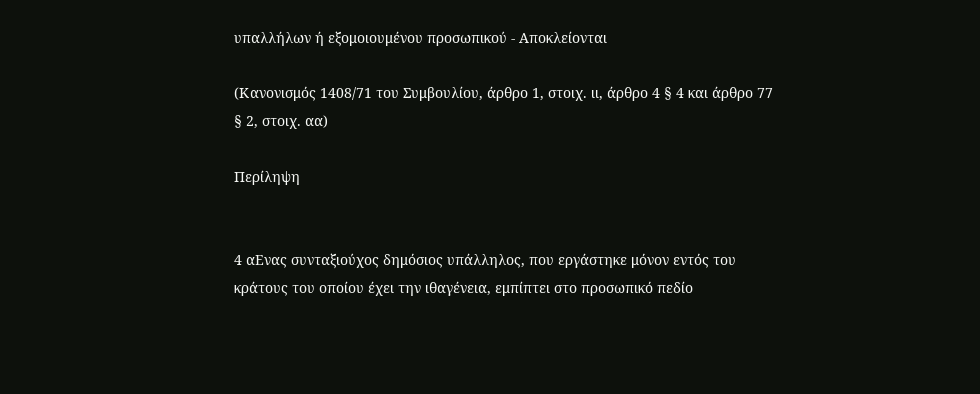υπαλλήλων ή εξομοιουμένου προσωπικού - Αποκλείονται

(Κανονισμός 1408/71 του Συμβουλίου, άρθρο 1, στοιχ. ιι, άρθρο 4 § 4 και άρθρο 77 § 2, στοιχ. αα)

Περίληψη


4 αΕνας συνταξιούχος δημόσιος υπάλληλος, που εργάστηκε μόνον εντός του κράτους του οποίου έχει την ιθαγένεια, εμπίπτει στο προσωπικό πεδίο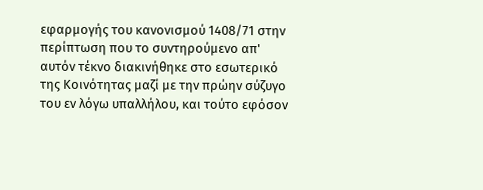εφαρμογής του κανονισμού 1408/71 στην περίπτωση που το συντηρούμενο απ' αυτόν τέκνο διακινήθηκε στο εσωτερικό της Κοινότητας μαζί με την πρώην σύζυγο του εν λόγω υπαλλήλου, και τούτο εφόσον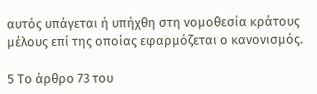αυτός υπάγεται ή υπήχθη στη νομοθεσία κράτους μέλους επί της οποίας εφαρμόζεται ο κανονισμός.

5 Το άρθρο 73 του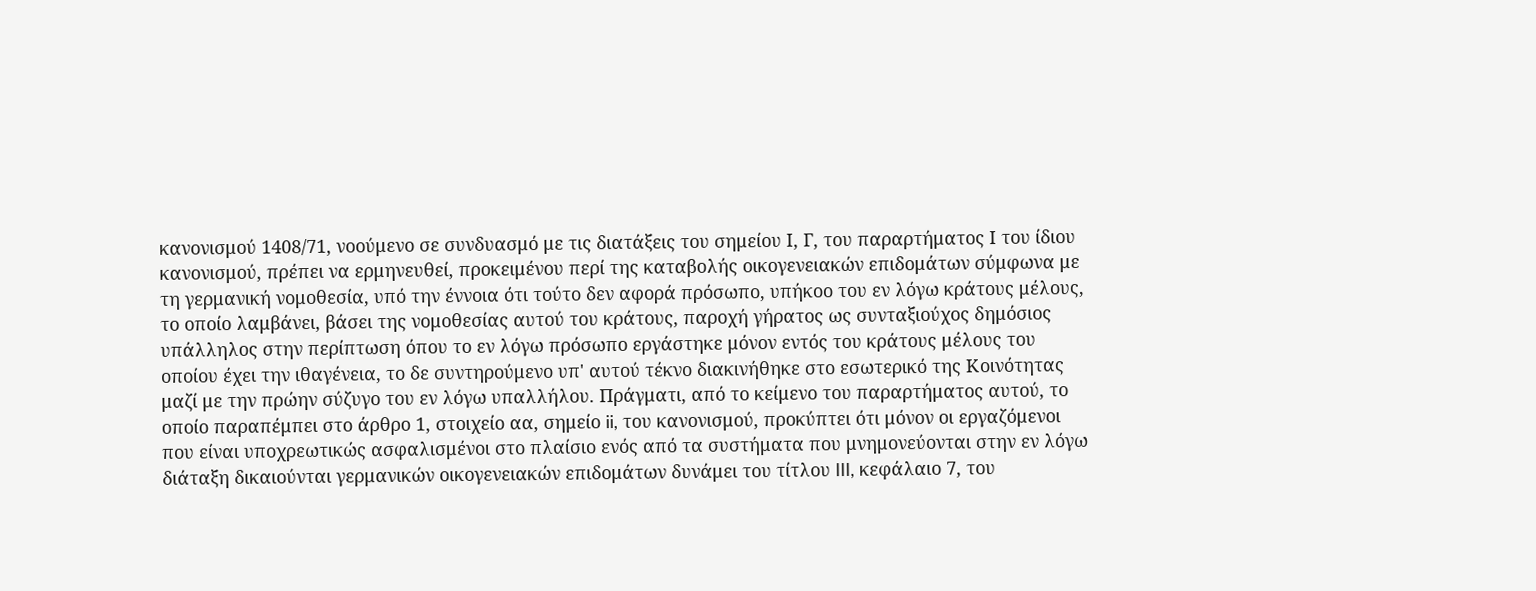κανονισμού 1408/71, νοούμενο σε συνδυασμό με τις διατάξεις του σημείου Ι, Γ, του παραρτήματος Ι του ίδιου κανονισμού, πρέπει να ερμηνευθεί, προκειμένου περί της καταβολής οικογενειακών επιδομάτων σύμφωνα με τη γερμανική νομοθεσία, υπό την έννοια ότι τούτο δεν αφορά πρόσωπο, υπήκοο του εν λόγω κράτους μέλους, το οποίο λαμβάνει, βάσει της νομοθεσίας αυτού του κράτους, παροχή γήρατος ως συνταξιούχος δημόσιος υπάλληλος στην περίπτωση όπου το εν λόγω πρόσωπο εργάστηκε μόνον εντός του κράτους μέλους του οποίου έχει την ιθαγένεια, το δε συντηρούμενο υπ' αυτού τέκνο διακινήθηκε στο εσωτερικό της Κοινότητας μαζί με την πρώην σύζυγο του εν λόγω υπαλλήλου. Πράγματι, από το κείμενο του παραρτήματος αυτού, το οποίο παραπέμπει στο άρθρο 1, στοιχείο αα, σημείο ii, του κανονισμού, προκύπτει ότι μόνον οι εργαζόμενοι που είναι υποχρεωτικώς ασφαλισμένοι στο πλαίσιο ενός από τα συστήματα που μνημονεύονται στην εν λόγω διάταξη δικαιούνται γερμανικών οικογενειακών επιδομάτων δυνάμει του τίτλου III, κεφάλαιο 7, του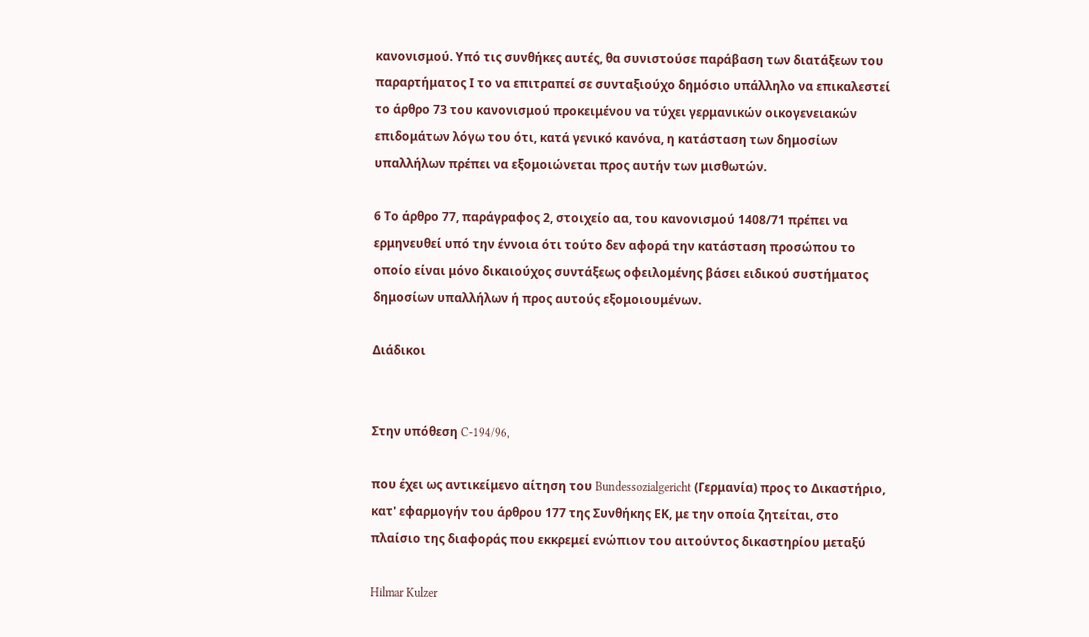κανονισμού. Υπό τις συνθήκες αυτές, θα συνιστούσε παράβαση των διατάξεων του παραρτήματος Ι το να επιτραπεί σε συνταξιούχο δημόσιο υπάλληλο να επικαλεστεί το άρθρο 73 του κανονισμού προκειμένου να τύχει γερμανικών οικογενειακών επιδομάτων λόγω του ότι, κατά γενικό κανόνα, η κατάσταση των δημοσίων υπαλλήλων πρέπει να εξομοιώνεται προς αυτήν των μισθωτών.

6 Το άρθρο 77, παράγραφος 2, στοιχείο αα, του κανονισμού 1408/71 πρέπει να ερμηνευθεί υπό την έννοια ότι τούτο δεν αφορά την κατάσταση προσώπου το οποίο είναι μόνο δικαιούχος συντάξεως οφειλομένης βάσει ειδικού συστήματος δημοσίων υπαλλήλων ή προς αυτούς εξομοιουμένων.

Διάδικοι


Στην υπόθεση C-194/96,

που έχει ως αντικείμενο αίτηση του Bundessozialgericht (Γερμανία) προς το Δικαστήριο, κατ' εφαρμογήν του άρθρου 177 της Συνθήκης ΕΚ, με την οποία ζητείται, στο πλαίσιο της διαφοράς που εκκρεμεί ενώπιον του αιτούντος δικαστηρίου μεταξύ

Hilmar Kulzer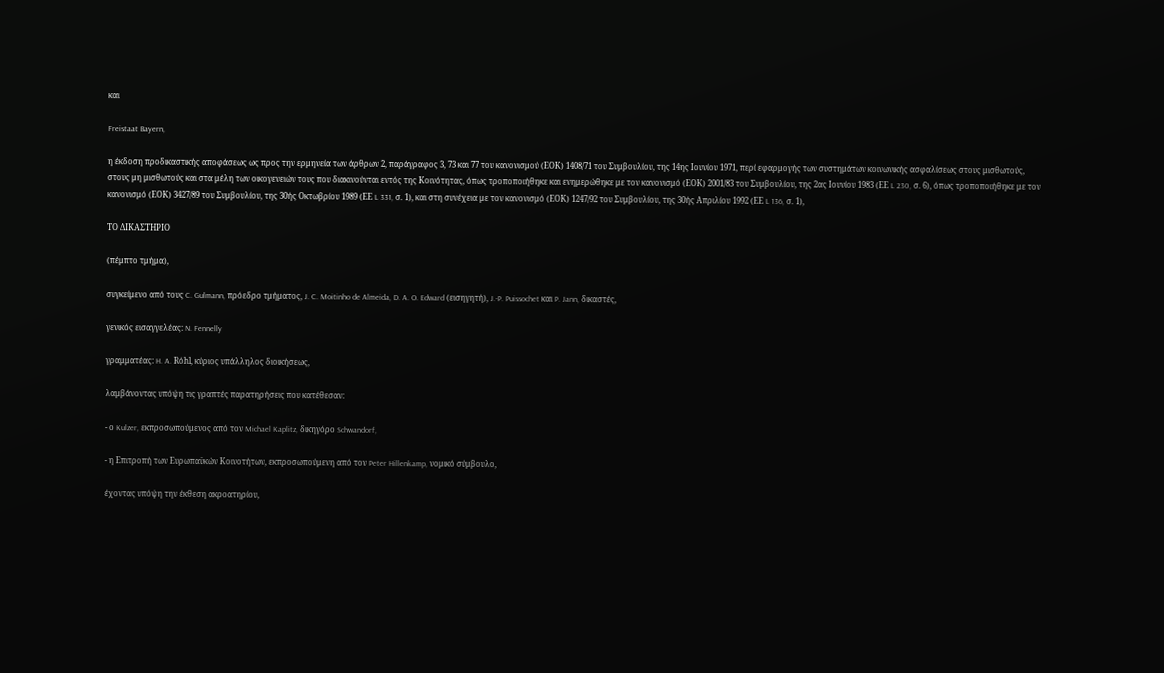και

Freistaat Bayern,

η έκδοση προδικαστικής αποφάσεως ως προς την ερμηνεία των άρθρων 2, παράγραφος 3, 73 και 77 του κανονισμού (ΕΟΚ) 1408/71 του Συμβουλίου, της 14ης Ιουνίου 1971, περί εφαρμογής των συστημάτων κοινωνικής ασφαλίσεως στους μισθωτούς, στους μη μισθωτούς και στα μέλη των οικογενειών τους που διακινούνται εντός της Κοινότητας, όπως τροποποιήθηκε και ενημερώθηκε με τον κανονισμό (ΕΟΚ) 2001/83 του Συμβουλίου, της 2ας Ιουνίου 1983 (ΕΕ L 230, σ. 6), όπως τροποποιήθηκε με τον κανονισμό (ΕΟΚ) 3427/89 του Συμβουλίου, της 30ής Οκτωβρίου 1989 (ΕΕ L 331, σ. 1), και στη συνέχεια με τον κανονισμό (ΕΟΚ) 1247/92 του Συμβουλίου, της 30ής Απριλίου 1992 (ΕΕ L 136, σ. 1),

ΤΟ ΔΙΚΑΣΤΗΡΙΟ

(πέμπτο τμήμα),

συγκείμενο από τους C. Gulmann, πρόεδρο τμήματος, J. C. Moitinho de Almeida, D. A. O. Edward (εισηγητή), J.-P. Puissochet και P. Jann, δικαστές,

γενικός εισαγγελέας: N. Fennelly

γραμματέας: H. A. Rόhl, κύριος υπάλληλος διοικήσεως,

λαμβάνοντας υπόψη τις γραπτές παρατηρήσεις που κατέθεσαν:

- ο Kulzer, εκπροσωπούμενος από τον Michael Kaplitz, δικηγόρο Schwandorf,

- η Επιτροπή των Ευρωπαϋκών Κοινοτήτων, εκπροσωπούμενη από τον Peter Hillenkamp, νομικό σύμβουλο,

έχοντας υπόψη την έκθεση ακροατηρίου,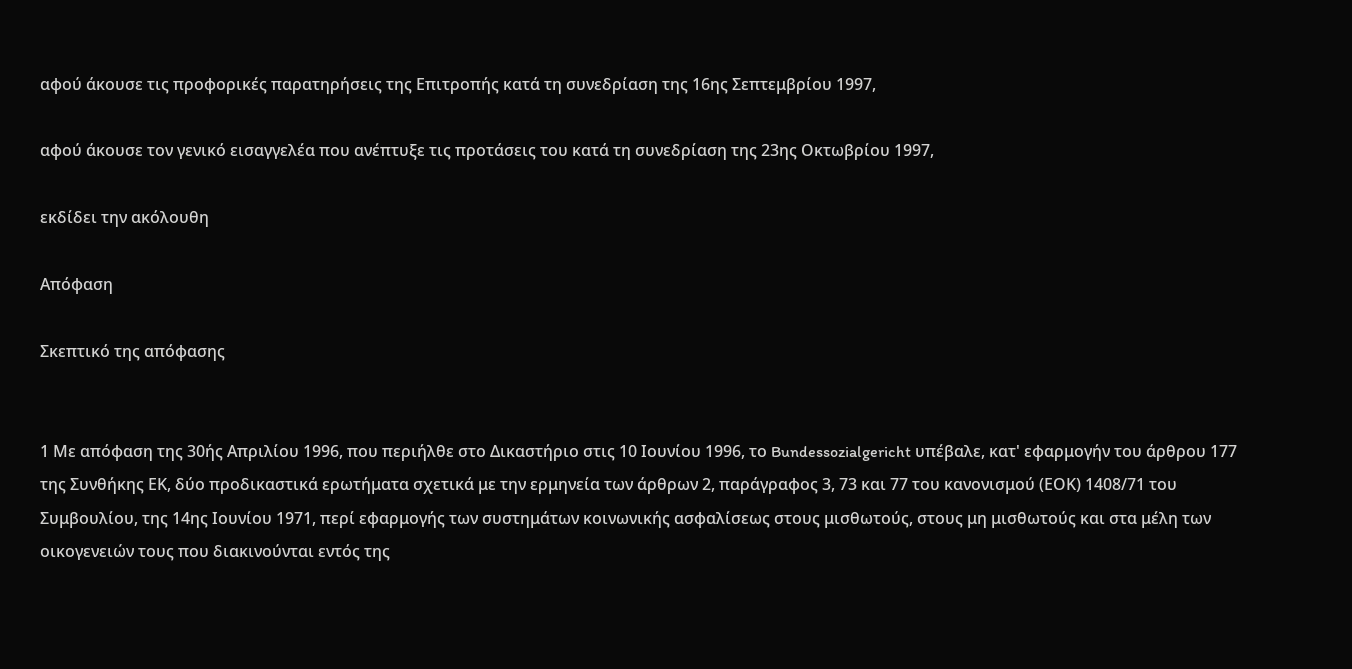αφού άκουσε τις προφορικές παρατηρήσεις της Επιτροπής κατά τη συνεδρίαση της 16ης Σεπτεμβρίου 1997,

αφού άκουσε τον γενικό εισαγγελέα που ανέπτυξε τις προτάσεις του κατά τη συνεδρίαση της 23ης Οκτωβρίου 1997,

εκδίδει την ακόλουθη

Απόφαση

Σκεπτικό της απόφασης


1 Με απόφαση της 30ής Απριλίου 1996, που περιήλθε στο Δικαστήριο στις 10 Ιουνίου 1996, το Bundessozialgericht υπέβαλε, κατ' εφαρμογήν του άρθρου 177 της Συνθήκης ΕΚ, δύο προδικαστικά ερωτήματα σχετικά με την ερμηνεία των άρθρων 2, παράγραφος 3, 73 και 77 του κανονισμού (ΕΟΚ) 1408/71 του Συμβουλίου, της 14ης Ιουνίου 1971, περί εφαρμογής των συστημάτων κοινωνικής ασφαλίσεως στους μισθωτούς, στους μη μισθωτούς και στα μέλη των οικογενειών τους που διακινούνται εντός της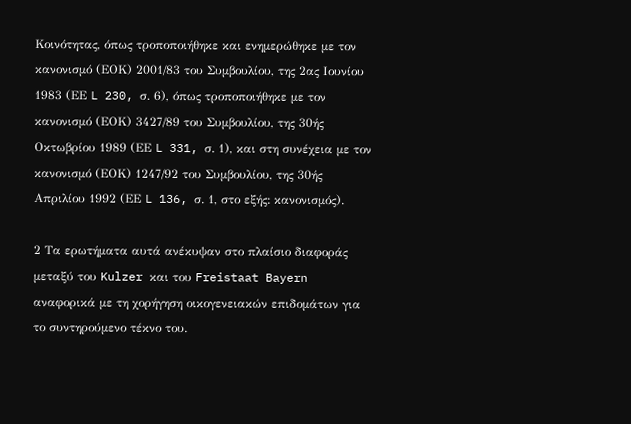Κοινότητας, όπως τροποποιήθηκε και ενημερώθηκε με τον κανονισμό (ΕΟΚ) 2001/83 του Συμβουλίου, της 2ας Ιουνίου 1983 (ΕΕ L 230, σ. 6), όπως τροποποιήθηκε με τον κανονισμό (ΕΟΚ) 3427/89 του Συμβουλίου, της 30ής Οκτωβρίου 1989 (ΕΕ L 331, σ. 1), και στη συνέχεια με τον κανονισμό (ΕΟΚ) 1247/92 του Συμβουλίου, της 30ής Απριλίου 1992 (ΕΕ L 136, σ. 1, στο εξής: κανονισμός).

2 Τα ερωτήματα αυτά ανέκυψαν στο πλαίσιο διαφοράς μεταξύ του Kulzer και του Freistaat Bayern αναφορικά με τη χορήγηση οικογενειακών επιδομάτων για το συντηρούμενο τέκνο του.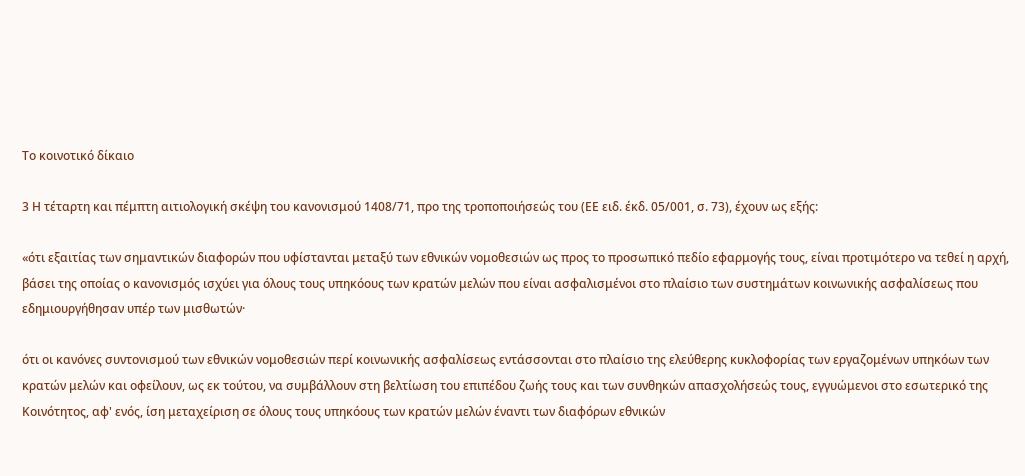Το κοινοτικό δίκαιο

3 Η τέταρτη και πέμπτη αιτιολογική σκέψη του κανονισμού 1408/71, προ της τροποποιήσεώς του (ΕΕ ειδ. έκδ. 05/001, σ. 73), έχουν ως εξής:

«ότι εξαιτίας των σημαντικών διαφορών που υφίστανται μεταξύ των εθνικών νομοθεσιών ως προς το προσωπικό πεδίο εφαρμογής τους, είναι προτιμότερο να τεθεί η αρχή, βάσει της οποίας ο κανονισμός ισχύει για όλους τους υπηκόους των κρατών μελών που είναι ασφαλισμένοι στο πλαίσιο των συστημάτων κοινωνικής ασφαλίσεως που εδημιουργήθησαν υπέρ των μισθωτών·

ότι οι κανόνες συντονισμού των εθνικών νομοθεσιών περί κοινωνικής ασφαλίσεως εντάσσονται στο πλαίσιο της ελεύθερης κυκλοφορίας των εργαζομένων υπηκόων των κρατών μελών και οφείλουν, ως εκ τούτου, να συμβάλλουν στη βελτίωση του επιπέδου ζωής τους και των συνθηκών απασχολήσεώς τους, εγγυώμενοι στο εσωτερικό της Κοινότητος, αφ' ενός, ίση μεταχείριση σε όλους τους υπηκόους των κρατών μελών έναντι των διαφόρων εθνικών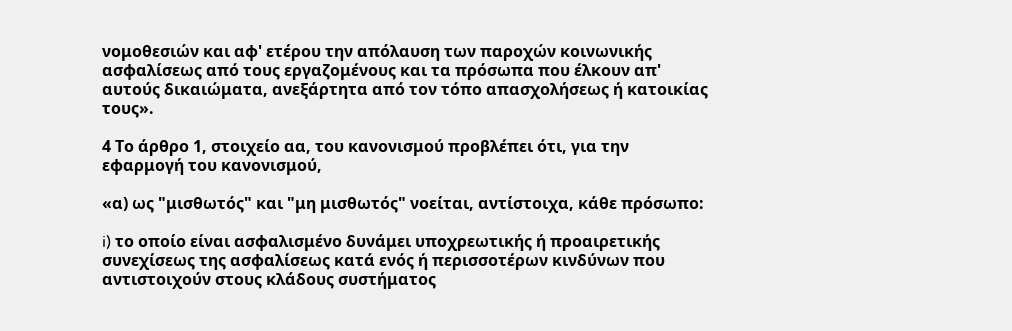νομοθεσιών και αφ' ετέρου την απόλαυση των παροχών κοινωνικής ασφαλίσεως από τους εργαζομένους και τα πρόσωπα που έλκουν απ' αυτούς δικαιώματα, ανεξάρτητα από τον τόπο απασχολήσεως ή κατοικίας τους».

4 Το άρθρο 1, στοιχείο αα, του κανονισμού προβλέπει ότι, για την εφαρμογή του κανονισμού,

«α) ως "μισθωτός" και "μη μισθωτός" νοείται, αντίστοιχα, κάθε πρόσωπο:

i) το οποίο είναι ασφαλισμένο δυνάμει υποχρεωτικής ή προαιρετικής συνεχίσεως της ασφαλίσεως κατά ενός ή περισσοτέρων κινδύνων που αντιστοιχούν στους κλάδους συστήματος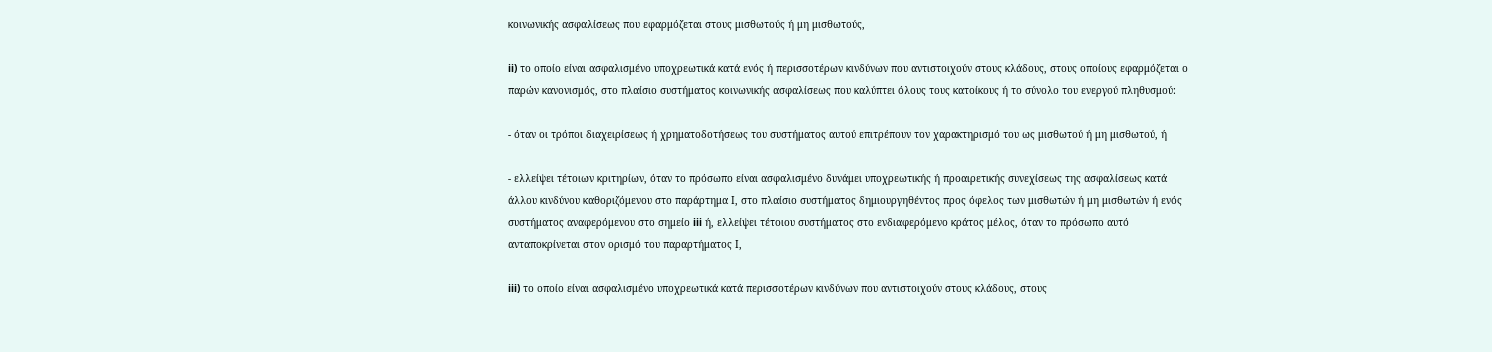κοινωνικής ασφαλίσεως που εφαρμόζεται στους μισθωτούς ή μη μισθωτούς,

ii) το οποίο είναι ασφαλισμένο υποχρεωτικά κατά ενός ή περισσοτέρων κινδύνων που αντιστοιχούν στους κλάδους, στους οποίους εφαρμόζεται ο παρών κανονισμός, στο πλαίσιο συστήματος κοινωνικής ασφαλίσεως που καλύπτει όλους τους κατοίκους ή το σύνολο του ενεργού πληθυσμού:

- όταν οι τρόποι διαχειρίσεως ή χρηματοδοτήσεως του συστήματος αυτού επιτρέπουν τον χαρακτηρισμό του ως μισθωτού ή μη μισθωτού, ή

- ελλείψει τέτοιων κριτηρίων, όταν το πρόσωπο είναι ασφαλισμένο δυνάμει υποχρεωτικής ή προαιρετικής συνεχίσεως της ασφαλίσεως κατά άλλου κινδύνου καθοριζόμενου στο παράρτημα Ι, στο πλαίσιο συστήματος δημιουργηθέντος προς όφελος των μισθωτών ή μη μισθωτών ή ενός συστήματος αναφερόμενου στο σημείο iii ή, ελλείψει τέτοιου συστήματος στο ενδιαφερόμενο κράτος μέλος, όταν το πρόσωπο αυτό ανταποκρίνεται στον ορισμό του παραρτήματος Ι,

iii) το οποίο είναι ασφαλισμένο υποχρεωτικά κατά περισσοτέρων κινδύνων που αντιστοιχούν στους κλάδους, στους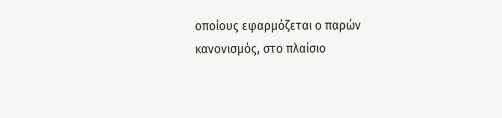οποίους εφαρμόζεται ο παρών κανονισμός, στο πλαίσιο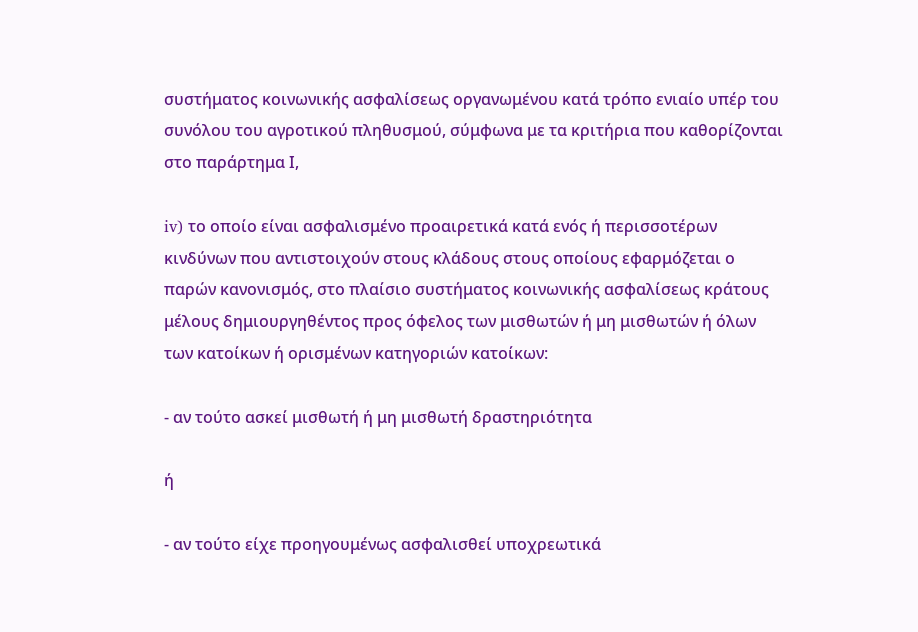συστήματος κοινωνικής ασφαλίσεως οργανωμένου κατά τρόπο ενιαίο υπέρ του συνόλου του αγροτικού πληθυσμού, σύμφωνα με τα κριτήρια που καθορίζονται στο παράρτημα Ι,

iv) το οποίο είναι ασφαλισμένο προαιρετικά κατά ενός ή περισσοτέρων κινδύνων που αντιστοιχούν στους κλάδους στους οποίους εφαρμόζεται ο παρών κανονισμός, στο πλαίσιο συστήματος κοινωνικής ασφαλίσεως κράτους μέλους δημιουργηθέντος προς όφελος των μισθωτών ή μη μισθωτών ή όλων των κατοίκων ή ορισμένων κατηγοριών κατοίκων:

- αν τούτο ασκεί μισθωτή ή μη μισθωτή δραστηριότητα

ή

- αν τούτο είχε προηγουμένως ασφαλισθεί υποχρεωτικά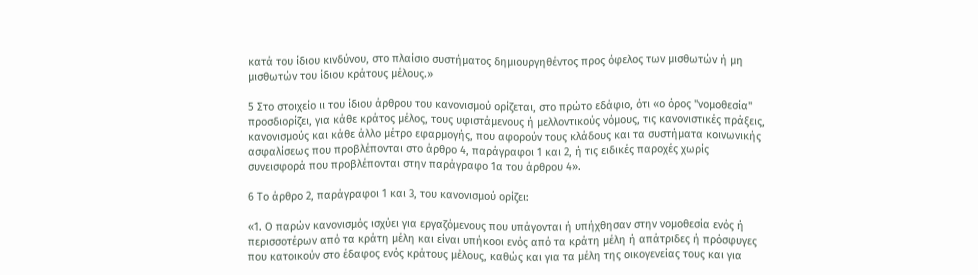κατά του ίδιου κινδύνου, στο πλαίσιο συστήματος δημιουργηθέντος προς όφελος των μισθωτών ή μη μισθωτών του ίδιου κράτους μέλους.»

5 Στο στοιχείο ιι του ίδιου άρθρου του κανονισμού ορίζεται, στο πρώτο εδάφιο, ότι «ο όρος "νομοθεσία" προσδιορίζει, για κάθε κράτος μέλος, τους υφιστάμενους ή μελλοντικούς νόμους, τις κανονιστικές πράξεις, κανονισμούς και κάθε άλλο μέτρο εφαρμογής, που αφορούν τους κλάδους και τα συστήματα κοινωνικής ασφαλίσεως που προβλέπονται στο άρθρο 4, παράγραφοι 1 και 2, ή τις ειδικές παροχές χωρίς συνεισφορά που προβλέπονται στην παράγραφο 1α του άρθρου 4».

6 Το άρθρο 2, παράγραφοι 1 και 3, του κανονισμού ορίζει:

«1. Ο παρών κανονισμός ισχύει για εργαζόμενους που υπάγονται ή υπήχθησαν στην νομοθεσία ενός ή περισσοτέρων από τα κράτη μέλη και είναι υπήκοοι ενός από τα κράτη μέλη ή απάτριδες ή πρόσφυγες που κατοικούν στο έδαφος ενός κράτους μέλους, καθώς και για τα μέλη της οικογενείας τους και για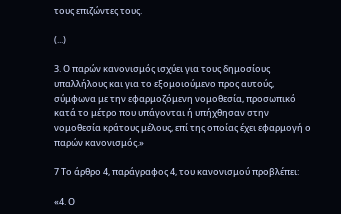τους επιζώντες τους.

(...)

3. Ο παρών κανονισμός ισχύει για τους δημοσίους υπαλλήλους και για το εξομοιούμενο προς αυτούς, σύμφωνα με την εφαρμοζόμενη νομοθεσία, προσωπικό κατά το μέτρο που υπάγονται ή υπήχθησαν στην νομοθεσία κράτους μέλους, επί της οποίας έχει εφαρμογή ο παρών κανονισμός.»

7 Το άρθρο 4, παράγραφος 4, του κανονισμού προβλέπει:

«4. Ο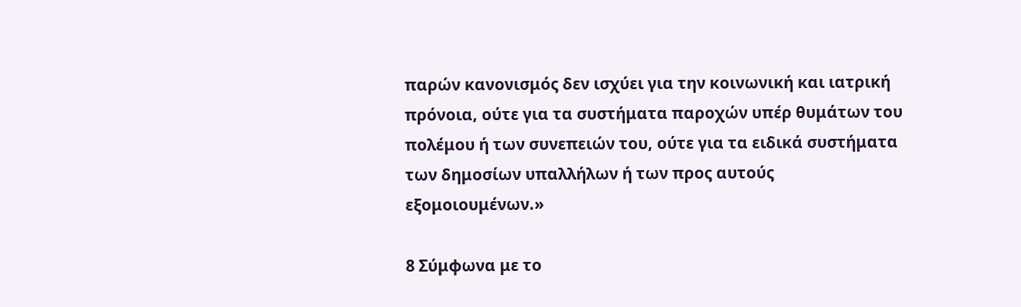παρών κανονισμός δεν ισχύει για την κοινωνική και ιατρική πρόνοια, ούτε για τα συστήματα παροχών υπέρ θυμάτων του πολέμου ή των συνεπειών του, ούτε για τα ειδικά συστήματα των δημοσίων υπαλλήλων ή των προς αυτούς εξομοιουμένων.»

8 Σύμφωνα με το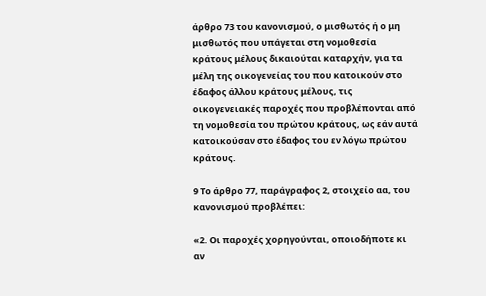άρθρο 73 του κανονισμού, ο μισθωτός ή ο μη μισθωτός που υπάγεται στη νομοθεσία κράτους μέλους δικαιούται καταρχήν, για τα μέλη της οικογενείας του που κατοικούν στο έδαφος άλλου κράτους μέλους, τις οικογενειακές παροχές που προβλέπονται από τη νομοθεσία του πρώτου κράτους, ως εάν αυτά κατοικούσαν στο έδαφος του εν λόγω πρώτου κράτους.

9 Το άρθρο 77, παράγραφος 2, στοιχείο αα, του κανονισμού προβλέπει:

«2. Οι παροχές χορηγούνται, οποιοδήποτε κι αν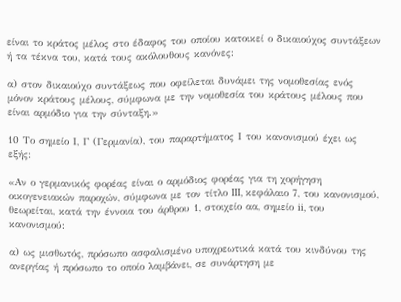είναι το κράτος μέλος στο έδαφος του οποίου κατοικεί ο δικαιούχος συντάξεων ή τα τέκνα του, κατά τους ακόλουθους κανόνες:

α) στον δικαιούχο συντάξεως που οφείλεται δυνάμει της νομοθεσίας ενός μόνον κράτους μέλους, σύμφωνα με την νομοθεσία του κράτους μέλους που είναι αρμόδιο για την σύνταξη.»

10 Το σημείο Ι, Γ (Γερμανία), του παραρτήματος Ι του κανονισμού έχει ως εξής:

«Αν ο γερμανικός φορέας είναι ο αρμόδιος φορέας για τη χορήγηση οικογενειακών παροχών, σύμφωνα με τον τίτλο III, κεφάλαιο 7, του κανονισμού, θεωρείται, κατά την έννοια του άρθρου 1, στοιχείο αα, σημείο ii, του κανονισμού:

α) ως μισθωτός, πρόσωπο ασφαλισμένο υποχρεωτικά κατά του κινδύνου της ανεργίας ή πρόσωπο το οποίο λαμβάνει, σε συνάρτηση με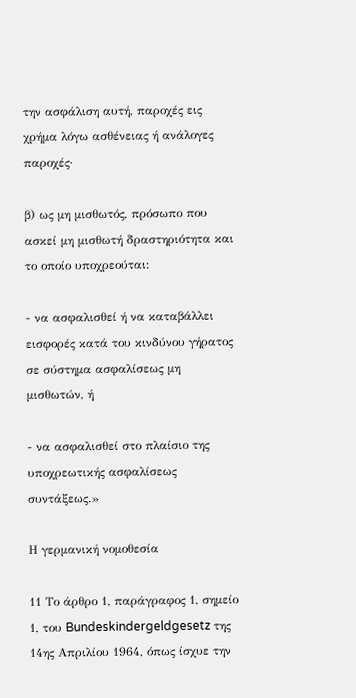την ασφάλιση αυτή, παροχές εις χρήμα λόγω ασθένειας ή ανάλογες παροχές·

β) ως μη μισθωτός, πρόσωπο που ασκεί μη μισθωτή δραστηριότητα και το οποίο υποχρεούται:

- να ασφαλισθεί ή να καταβάλλει εισφορές κατά του κινδύνου γήρατος σε σύστημα ασφαλίσεως μη μισθωτών, ή

- να ασφαλισθεί στο πλαίσιο της υποχρεωτικής ασφαλίσεως συντάξεως.»

Η γερμανική νομοθεσία

11 Το άρθρο 1, παράγραφος 1, σημείο 1, του Bundeskindergeldgesetz της 14ης Απριλίου 1964, όπως ίσχυε την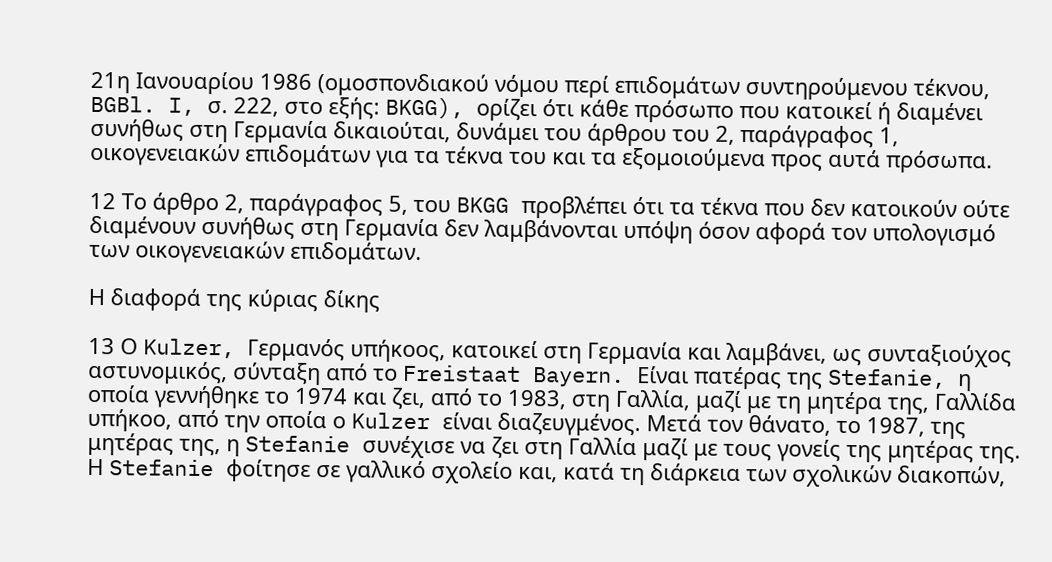21η Ιανουαρίου 1986 (ομοσπονδιακού νόμου περί επιδομάτων συντηρούμενου τέκνου, BGBl. I, σ. 222, στο εξής: BKGG), ορίζει ότι κάθε πρόσωπο που κατοικεί ή διαμένει συνήθως στη Γερμανία δικαιούται, δυνάμει του άρθρου του 2, παράγραφος 1, οικογενειακών επιδομάτων για τα τέκνα του και τα εξομοιούμενα προς αυτά πρόσωπα.

12 Το άρθρο 2, παράγραφος 5, του BKGG προβλέπει ότι τα τέκνα που δεν κατοικούν ούτε διαμένουν συνήθως στη Γερμανία δεν λαμβάνονται υπόψη όσον αφορά τον υπολογισμό των οικογενειακών επιδομάτων.

Η διαφορά της κύριας δίκης

13 Ο Kulzer, Γερμανός υπήκοος, κατοικεί στη Γερμανία και λαμβάνει, ως συνταξιούχος αστυνομικός, σύνταξη από το Freistaat Bayern. Είναι πατέρας της Stefanie, η οποία γεννήθηκε το 1974 και ζει, από το 1983, στη Γαλλία, μαζί με τη μητέρα της, Γαλλίδα υπήκοο, από την οποία ο Kulzer είναι διαζευγμένος. Μετά τον θάνατο, το 1987, της μητέρας της, η Stefanie συνέχισε να ζει στη Γαλλία μαζί με τους γονείς της μητέρας της. Η Stefanie φοίτησε σε γαλλικό σχολείο και, κατά τη διάρκεια των σχολικών διακοπών,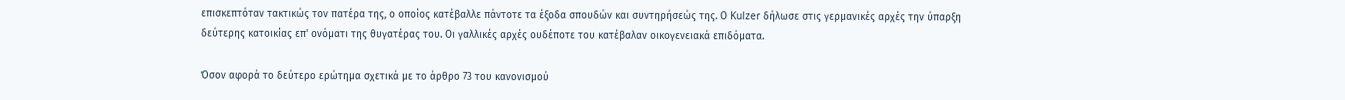επισκεπτόταν τακτικώς τον πατέρα της, ο οποίος κατέβαλλε πάντοτε τα έξοδα σπουδών και συντηρήσεώς της. Ο Kulzer δήλωσε στις γερμανικές αρχές την ύπαρξη δεύτερης κατοικίας επ' ονόματι της θυγατέρας του. Οι γαλλικές αρχές ουδέποτε του κατέβαλαν οικογενειακά επιδόματα.

Όσον αφορά το δεύτερο ερώτημα σχετικά με το άρθρο 73 του κανονισμού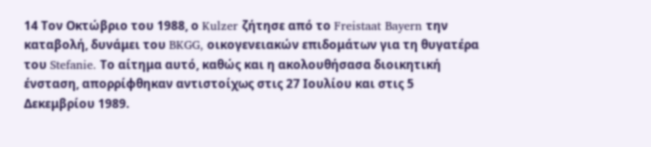14 Τον Οκτώβριο του 1988, ο Kulzer ζήτησε από το Freistaat Bayern την καταβολή, δυνάμει του BKGG, οικογενειακών επιδομάτων για τη θυγατέρα του Stefanie. Το αίτημα αυτό, καθώς και η ακολουθήσασα διοικητική ένσταση, απορρίφθηκαν αντιστοίχως στις 27 Ιουλίου και στις 5 Δεκεμβρίου 1989.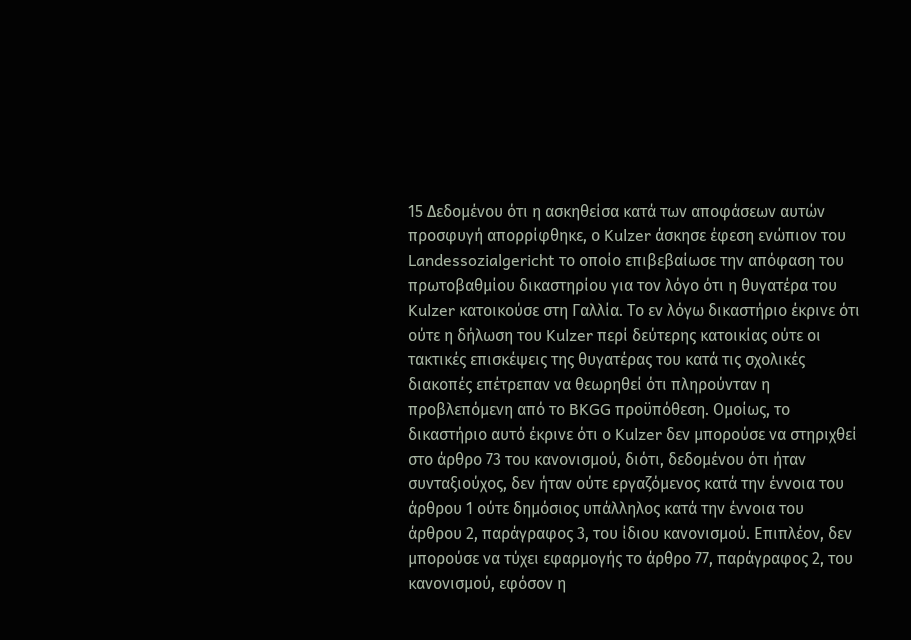15 Δεδομένου ότι η ασκηθείσα κατά των αποφάσεων αυτών προσφυγή απορρίφθηκε, ο Kulzer άσκησε έφεση ενώπιον του Landessozialgericht το οποίο επιβεβαίωσε την απόφαση του πρωτοβαθμίου δικαστηρίου για τον λόγο ότι η θυγατέρα του Kulzer κατοικούσε στη Γαλλία. Το εν λόγω δικαστήριο έκρινε ότι ούτε η δήλωση του Kulzer περί δεύτερης κατοικίας ούτε οι τακτικές επισκέψεις της θυγατέρας του κατά τις σχολικές διακοπές επέτρεπαν να θεωρηθεί ότι πληρούνταν η προβλεπόμενη από το BKGG προϋπόθεση. Ομοίως, το δικαστήριο αυτό έκρινε ότι ο Kulzer δεν μπορούσε να στηριχθεί στο άρθρο 73 του κανονισμού, διότι, δεδομένου ότι ήταν συνταξιούχος, δεν ήταν ούτε εργαζόμενος κατά την έννοια του άρθρου 1 ούτε δημόσιος υπάλληλος κατά την έννοια του άρθρου 2, παράγραφος 3, του ίδιου κανονισμού. Επιπλέον, δεν μπορούσε να τύχει εφαρμογής το άρθρο 77, παράγραφος 2, του κανονισμού, εφόσον η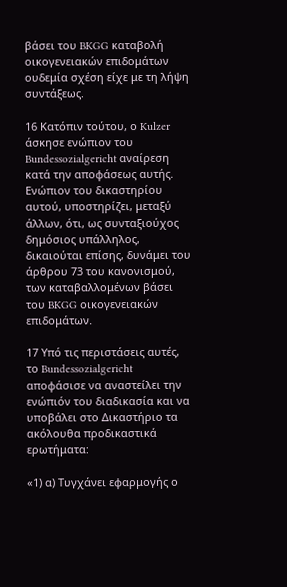βάσει του BKGG καταβολή οικογενειακών επιδομάτων ουδεμία σχέση είχε με τη λήψη συντάξεως.

16 Κατόπιν τούτου, ο Kulzer άσκησε ενώπιον του Bundessozialgericht αναίρεση κατά την αποφάσεως αυτής. Ενώπιον του δικαστηρίου αυτού, υποστηρίζει, μεταξύ άλλων, ότι, ως συνταξιούχος δημόσιος υπάλληλος, δικαιούται επίσης, δυνάμει του άρθρου 73 του κανονισμού, των καταβαλλομένων βάσει του BKGG οικογενειακών επιδομάτων.

17 Υπό τις περιστάσεις αυτές, το Bundessozialgericht αποφάσισε να αναστείλει την ενώπιόν του διαδικασία και να υποβάλει στο Δικαστήριο τα ακόλουθα προδικαστικά ερωτήματα:

«1) α) Τυγχάνει εφαρμογής ο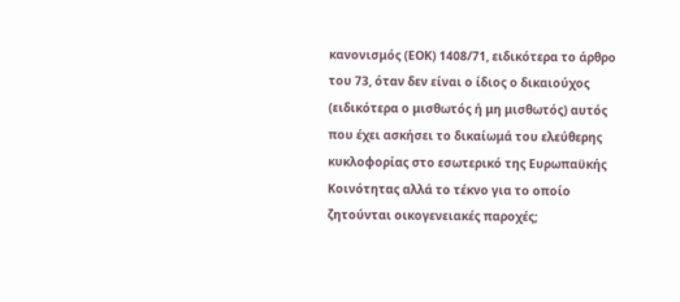κανονισμός (ΕΟΚ) 1408/71, ειδικότερα το άρθρο του 73, όταν δεν είναι ο ίδιος ο δικαιούχος (ειδικότερα ο μισθωτός ή μη μισθωτός) αυτός που έχει ασκήσει το δικαίωμά του ελεύθερης κυκλοφορίας στο εσωτερικό της Ευρωπαϋκής Κοινότητας αλλά το τέκνο για το οποίο ζητούνται οικογενειακές παροχές;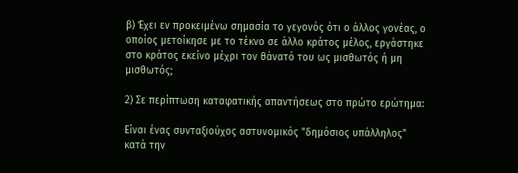β) Έχει εν προκειμένω σημασία το γεγονός ότι ο άλλος γονέας, ο οποίος μετοίκησε με το τέκνο σε άλλο κράτος μέλος, εργάστηκε στο κράτος εκείνο μέχρι τον θάνατό του ως μισθωτός ή μη μισθωτός;

2) Σε περίπτωση καταφατικής απαντήσεως στο πρώτο ερώτημα:

Είναι ένας συνταξιούχος αστυνομικός "δημόσιος υπάλληλος" κατά την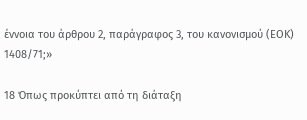έννοια του άρθρου 2, παράγραφος 3, του κανονισμού (ΕΟΚ) 1408/71;»

18 Όπως προκύπτει από τη διάταξη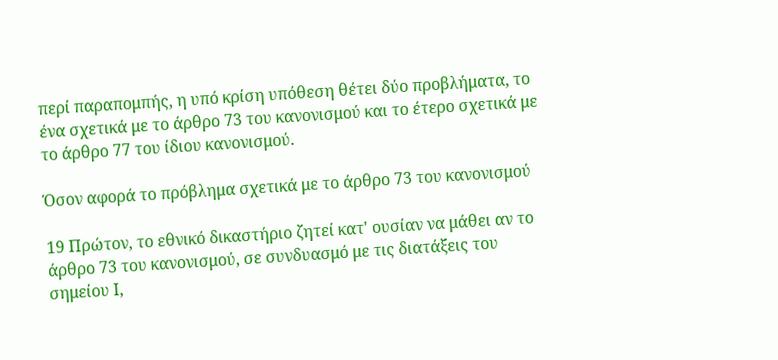περί παραπομπής, η υπό κρίση υπόθεση θέτει δύο προβλήματα, το ένα σχετικά με το άρθρο 73 του κανονισμού και το έτερο σχετικά με το άρθρο 77 του ίδιου κανονισμού.

Όσον αφορά το πρόβλημα σχετικά με το άρθρο 73 του κανονισμού

19 Πρώτον, το εθνικό δικαστήριο ζητεί κατ' ουσίαν να μάθει αν το άρθρο 73 του κανονισμού, σε συνδυασμό με τις διατάξεις του σημείου Ι,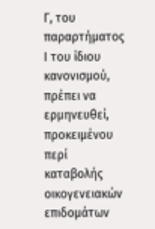Γ, του παραρτήματος Ι του ίδιου κανονισμού, πρέπει να ερμηνευθεί, προκειμένου περί καταβολής οικογενειακών επιδομάτων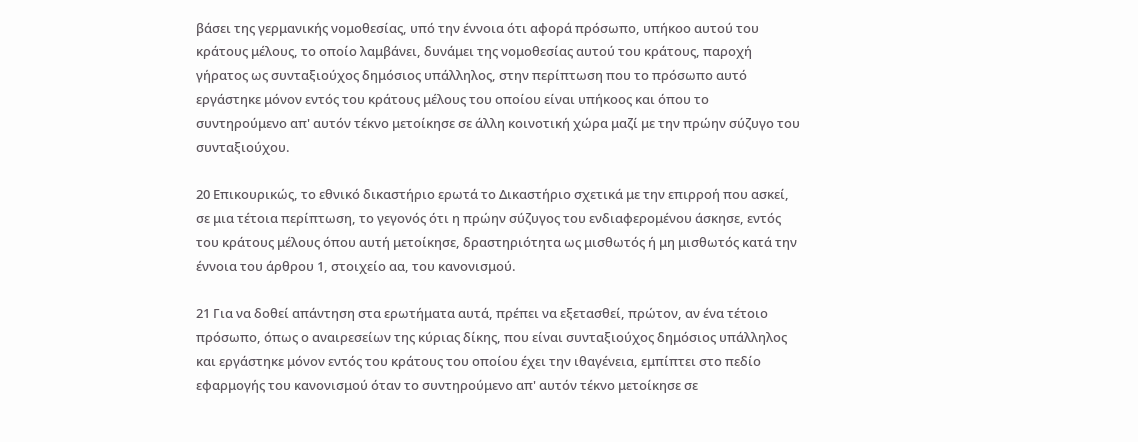βάσει της γερμανικής νομοθεσίας, υπό την έννοια ότι αφορά πρόσωπο, υπήκοο αυτού του κράτους μέλους, το οποίο λαμβάνει, δυνάμει της νομοθεσίας αυτού του κράτους, παροχή γήρατος ως συνταξιούχος δημόσιος υπάλληλος, στην περίπτωση που το πρόσωπο αυτό εργάστηκε μόνον εντός του κράτους μέλους του οποίου είναι υπήκοος και όπου το συντηρούμενο απ' αυτόν τέκνο μετοίκησε σε άλλη κοινοτική χώρα μαζί με την πρώην σύζυγο του συνταξιούχου.

20 Επικουρικώς, το εθνικό δικαστήριο ερωτά το Δικαστήριο σχετικά με την επιρροή που ασκεί, σε μια τέτοια περίπτωση, το γεγονός ότι η πρώην σύζυγος του ενδιαφερομένου άσκησε, εντός του κράτους μέλους όπου αυτή μετοίκησε, δραστηριότητα ως μισθωτός ή μη μισθωτός κατά την έννοια του άρθρου 1, στοιχείο αα, του κανονισμού.

21 Για να δοθεί απάντηση στα ερωτήματα αυτά, πρέπει να εξετασθεί, πρώτον, αν ένα τέτοιο πρόσωπο, όπως ο αναιρεσείων της κύριας δίκης, που είναι συνταξιούχος δημόσιος υπάλληλος και εργάστηκε μόνον εντός του κράτους του οποίου έχει την ιθαγένεια, εμπίπτει στο πεδίο εφαρμογής του κανονισμού όταν το συντηρούμενο απ' αυτόν τέκνο μετοίκησε σε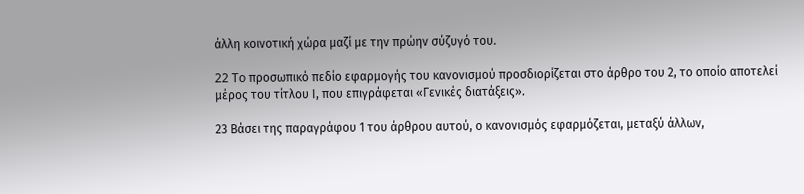άλλη κοινοτική χώρα μαζί με την πρώην σύζυγό του.

22 To προσωπικό πεδίο εφαρμογής του κανονισμού προσδιορίζεται στο άρθρο του 2, το οποίο αποτελεί μέρος του τίτλου Ι, που επιγράφεται «Γενικές διατάξεις».

23 Βάσει της παραγράφου 1 του άρθρου αυτού, ο κανονισμός εφαρμόζεται, μεταξύ άλλων,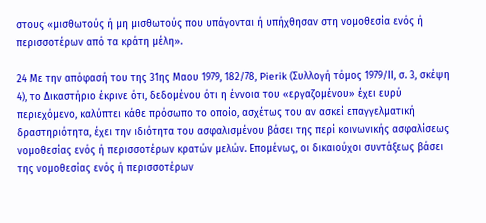στους «μισθωτούς ή μη μισθωτούς που υπάγονται ή υπήχθησαν στη νομοθεσία ενός ή περισσοτέρων από τα κράτη μέλη».

24 Με την απόφασή του της 31ης Μαου 1979, 182/78, Pierik (Συλλογή τόμος 1979/ΙΙ, σ. 3, σκέψη 4), το Δικαστήριο έκρινε ότι, δεδομένου ότι η έννοια του «εργαζομένου» έχει ευρύ περιεχόμενο, καλύπτει κάθε πρόσωπο το οποίο, ασχέτως του αν ασκεί επαγγελματική δραστηριότητα, έχει την ιδιότητα του ασφαλισμένου βάσει της περί κοινωνικής ασφαλίσεως νομοθεσίας ενός ή περισσοτέρων κρατών μελών. Επομένως, οι δικαιούχοι συντάξεως βάσει της νομοθεσίας ενός ή περισσοτέρων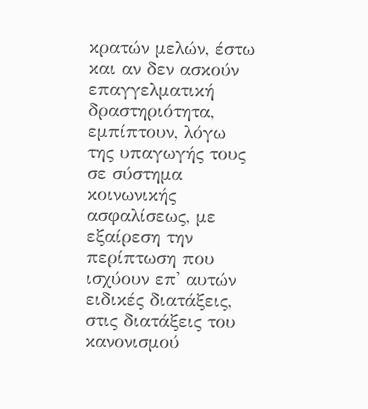κρατών μελών, έστω και αν δεν ασκούν επαγγελματική δραστηριότητα, εμπίπτουν, λόγω της υπαγωγής τους σε σύστημα κοινωνικής ασφαλίσεως, με εξαίρεση την περίπτωση που ισχύουν επ' αυτών ειδικές διατάξεις, στις διατάξεις του κανονισμού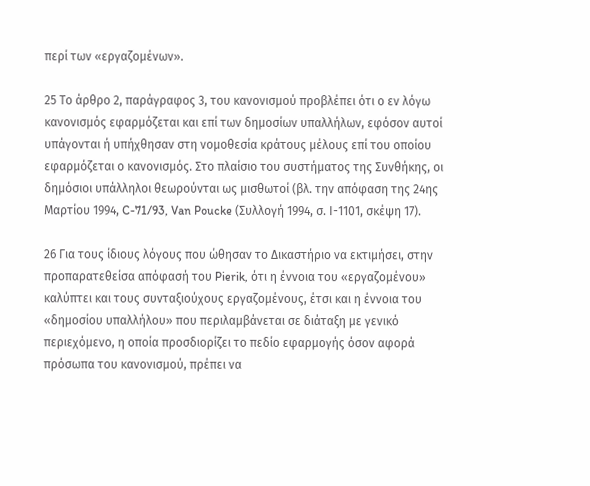περί των «εργαζομένων».

25 Το άρθρο 2, παράγραφος 3, του κανονισμού προβλέπει ότι ο εν λόγω κανονισμός εφαρμόζεται και επί των δημοσίων υπαλλήλων, εφόσον αυτοί υπάγονται ή υπήχθησαν στη νομοθεσία κράτους μέλους επί του οποίου εφαρμόζεται ο κανονισμός. Στο πλαίσιο του συστήματος της Συνθήκης, οι δημόσιοι υπάλληλοι θεωρούνται ως μισθωτοί (βλ. την απόφαση της 24ης Μαρτίου 1994, C-71/93, Van Poucke (Συλλογή 1994, σ. Ι-1101, σκέψη 17).

26 Για τους ίδιους λόγους που ώθησαν το Δικαστήριο να εκτιμήσει, στην προπαρατεθείσα απόφασή του Pierik, ότι η έννοια του «εργαζομένου» καλύπτει και τους συνταξιούχους εργαζομένους, έτσι και η έννοια του «δημοσίου υπαλλήλου» που περιλαμβάνεται σε διάταξη με γενικό περιεχόμενο, η οποία προσδιορίζει το πεδίο εφαρμογής όσον αφορά πρόσωπα του κανονισμού, πρέπει να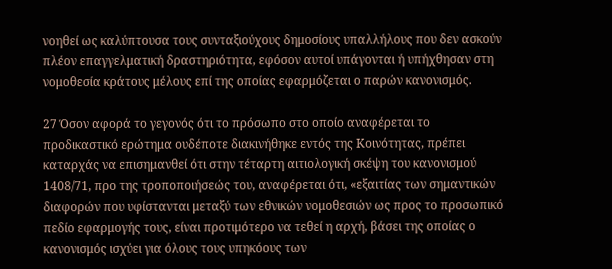νοηθεί ως καλύπτουσα τους συνταξιούχους δημοσίους υπαλλήλους που δεν ασκούν πλέον επαγγελματική δραστηριότητα, εφόσον αυτοί υπάγονται ή υπήχθησαν στη νομοθεσία κράτους μέλους επί της οποίας εφαρμόζεται ο παρών κανονισμός.

27 Όσον αφορά το γεγονός ότι το πρόσωπο στο οποίο αναφέρεται το προδικαστικό ερώτημα ουδέποτε διακινήθηκε εντός της Κοινότητας, πρέπει καταρχάς να επισημανθεί ότι στην τέταρτη αιτιολογική σκέψη του κανονισμού 1408/71, προ της τροποποιήσεώς του, αναφέρεται ότι, «εξαιτίας των σημαντικών διαφορών που υφίστανται μεταξύ των εθνικών νομοθεσιών ως προς το προσωπικό πεδίο εφαρμογής τους, είναι προτιμότερο να τεθεί η αρχή, βάσει της οποίας ο κανονισμός ισχύει για όλους τους υπηκόους των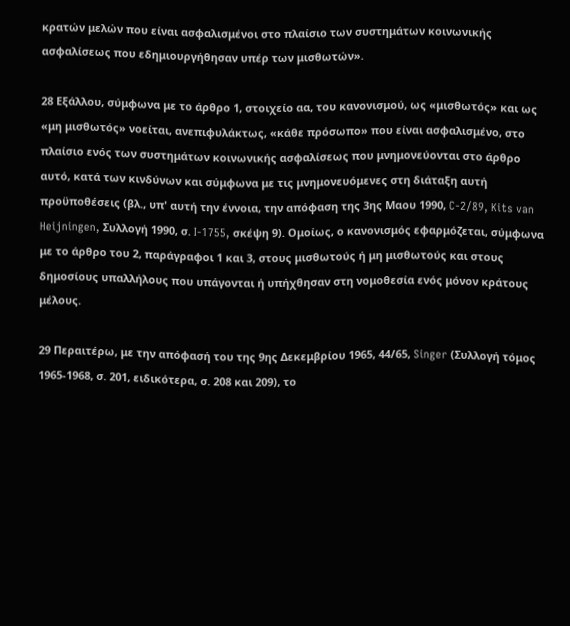κρατών μελών που είναι ασφαλισμένοι στο πλαίσιο των συστημάτων κοινωνικής ασφαλίσεως που εδημιουργήθησαν υπέρ των μισθωτών».

28 Εξάλλου, σύμφωνα με το άρθρο 1, στοιχείο αα, του κανονισμού, ως «μισθωτός» και ως «μη μισθωτός» νοείται, ανεπιφυλάκτως, «κάθε πρόσωπο» που είναι ασφαλισμένο, στο πλαίσιο ενός των συστημάτων κοινωνικής ασφαλίσεως που μνημονεύονται στο άρθρο αυτό, κατά των κινδύνων και σύμφωνα με τις μνημονευόμενες στη διάταξη αυτή προϋποθέσεις (βλ., υπ' αυτή την έννοια, την απόφαση της 3ης Μαου 1990, C-2/89, Kits van Heijningen, Συλλογή 1990, σ. I-1755, σκέψη 9). Ομοίως, ο κανονισμός εφαρμόζεται, σύμφωνα με το άρθρο του 2, παράγραφοι 1 και 3, στους μισθωτούς ή μη μισθωτούς και στους δημοσίους υπαλλήλους που υπάγονται ή υπήχθησαν στη νομοθεσία ενός μόνον κράτους μέλους.

29 Περαιτέρω, με την απόφασή του της 9ης Δεκεμβρίου 1965, 44/65, Singer (Συλλογή τόμος 1965-1968, σ. 201, ειδικότερα, σ. 208 και 209), το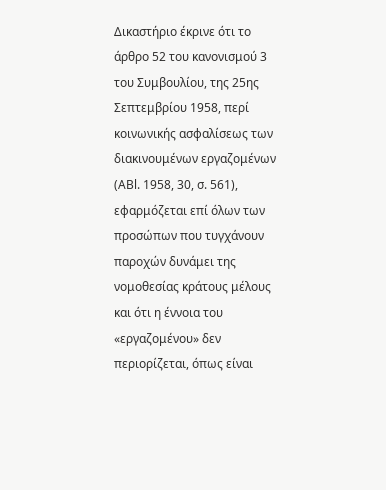Δικαστήριο έκρινε ότι το άρθρο 52 του κανονισμού 3 του Συμβουλίου, της 25ης Σεπτεμβρίου 1958, περί κοινωνικής ασφαλίσεως των διακινουμένων εργαζομένων (ΑΒl. 1958, 30, σ. 561), εφαρμόζεται επί όλων των προσώπων που τυγχάνουν παροχών δυνάμει της νομοθεσίας κράτους μέλους και ότι η έννοια του «εργαζομένου» δεν περιορίζεται, όπως είναι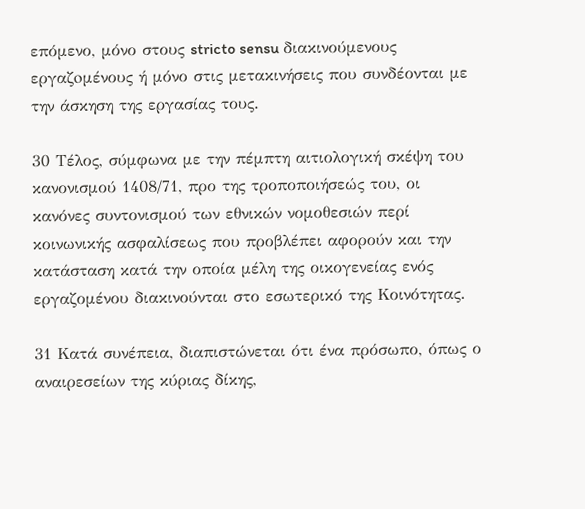επόμενο, μόνο στους stricto sensu διακινούμενους εργαζoμένους ή μόνο στις μετακινήσεις που συνδέονται με την άσκηση της εργασίας τους.

30 Τέλος, σύμφωνα με την πέμπτη αιτιολογική σκέψη του κανονισμού 1408/71, προ της τροποποιήσεώς του, οι κανόνες συντονισμού των εθνικών νομοθεσιών περί κοινωνικής ασφαλίσεως που προβλέπει αφορούν και την κατάσταση κατά την οποία μέλη της οικογενείας ενός εργαζομένου διακινούνται στο εσωτερικό της Κοινότητας.

31 Κατά συνέπεια, διαπιστώνεται ότι ένα πρόσωπο, όπως ο αναιρεσείων της κύριας δίκης,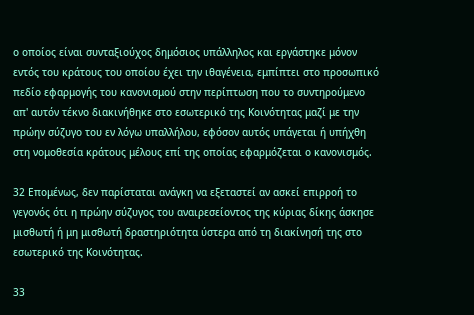ο οποίος είναι συνταξιούχος δημόσιος υπάλληλος και εργάστηκε μόνον εντός του κράτους του οποίου έχει την ιθαγένεια, εμπίπτει στο προσωπικό πεδίο εφαρμογής του κανονισμού στην περίπτωση που το συντηρούμενο απ' αυτόν τέκνο διακινήθηκε στο εσωτερικό της Κοινότητας μαζί με την πρώην σύζυγο του εν λόγω υπαλλήλου, εφόσον αυτός υπάγεται ή υπήχθη στη νομοθεσία κράτους μέλους επί της οποίας εφαρμόζεται ο κανονισμός.

32 Επομένως, δεν παρίσταται ανάγκη να εξεταστεί αν ασκεί επιρροή το γεγονός ότι η πρώην σύζυγος του αναιρεσείοντος της κύριας δίκης άσκησε μισθωτή ή μη μισθωτή δραστηριότητα ύστερα από τη διακίνησή της στο εσωτερικό της Κοινότητας.

33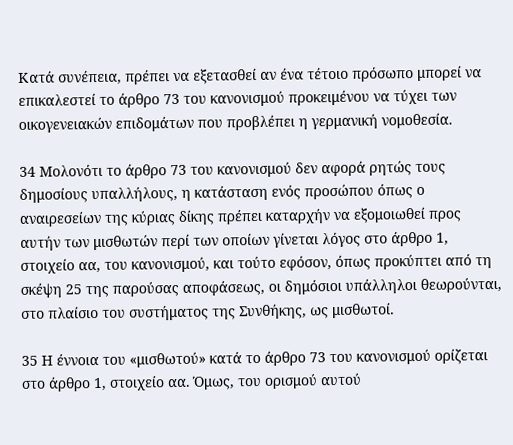Κατά συνέπεια, πρέπει να εξετασθεί αν ένα τέτοιο πρόσωπο μπορεί να επικαλεστεί το άρθρο 73 του κανονισμού προκειμένου να τύχει των οικογενειακών επιδομάτων που προβλέπει η γερμανική νομοθεσία.

34 Μολονότι το άρθρο 73 του κανονισμού δεν αφορά ρητώς τους δημοσίους υπαλλήλους, η κατάσταση ενός προσώπου όπως ο αναιρεσείων της κύριας δίκης πρέπει καταρχήν να εξομοιωθεί προς αυτήν των μισθωτών περί των οποίων γίνεται λόγος στο άρθρο 1, στοιχείο αα, του κανονισμού, και τούτο εφόσον, όπως προκύπτει από τη σκέψη 25 της παρούσας αποφάσεως, οι δημόσιοι υπάλληλοι θεωρούνται, στο πλαίσιο του συστήματος της Συνθήκης, ως μισθωτοί.

35 Η έννοια του «μισθωτού» κατά το άρθρο 73 του κανονισμού ορίζεται στο άρθρο 1, στοιχείο αα. Όμως, του ορισμού αυτού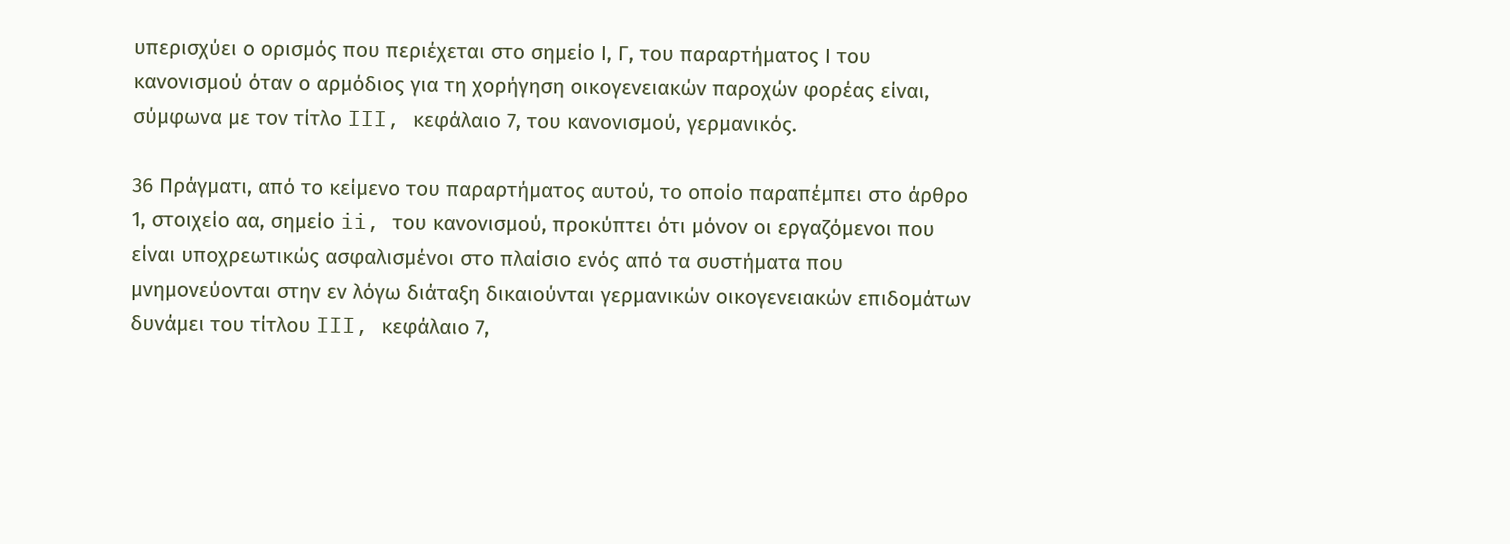υπερισχύει ο ορισμός που περιέχεται στο σημείο Ι, Γ, του παραρτήματος Ι του κανονισμού όταν ο αρμόδιος για τη χορήγηση οικογενειακών παροχών φορέας είναι, σύμφωνα με τον τίτλο III, κεφάλαιο 7, του κανονισμού, γερμανικός.

36 Πράγματι, από το κείμενο του παραρτήματος αυτού, το οποίο παραπέμπει στο άρθρο 1, στοιχείο αα, σημείο ii, του κανονισμού, προκύπτει ότι μόνον οι εργαζόμενοι που είναι υποχρεωτικώς ασφαλισμένοι στο πλαίσιο ενός από τα συστήματα που μνημονεύονται στην εν λόγω διάταξη δικαιούνται γερμανικών οικογενειακών επιδομάτων δυνάμει του τίτλου III, κεφάλαιο 7,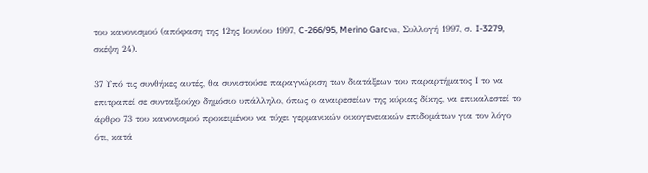του κανονισμού (απόφαση της 12ης Ιουνίου 1997, C-266/95, Merino Garcνa, Συλλογή 1997, σ. I-3279, σκέψη 24).

37 Υπό τις συνθήκες αυτές, θα συνιστούσε παραγνώριση των διατάξεων του παραρτήματος Ι το να επιτραπεί σε συνταξιούχο δημόσιο υπάλληλο, όπως ο αναιρεσείων της κύριας δίκης, να επικαλεστεί το άρθρο 73 του κανονισμού προκειμένου να τύχει γερμανικών οικογενειακών επιδομάτων για τον λόγο ότι, κατά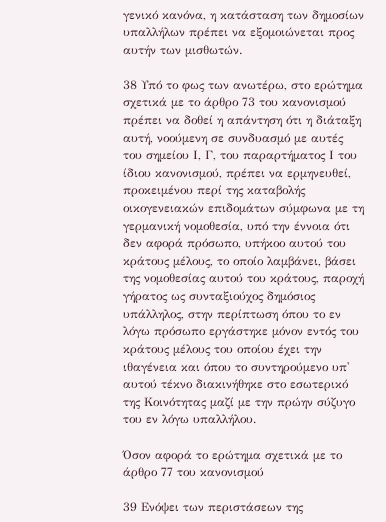γενικό κανόνα, η κατάσταση των δημοσίων υπαλλήλων πρέπει να εξομοιώνεται προς αυτήν των μισθωτών.

38 Υπό το φως των ανωτέρω, στο ερώτημα σχετικά με το άρθρο 73 του κανονισμού πρέπει να δοθεί η απάντηση ότι η διάταξη αυτή, νοούμενη σε συνδυασμό με αυτές του σημείου Ι, Γ, του παραρτήματος Ι του ίδιου κανονισμού, πρέπει να ερμηνευθεί, προκειμένου περί της καταβολής οικογενειακών επιδομάτων σύμφωνα με τη γερμανική νομοθεσία, υπό την έννοια ότι δεν αφορά πρόσωπο, υπήκοο αυτού του κράτους μέλους, το οποίο λαμβάνει, βάσει της νομοθεσίας αυτού του κράτους, παροχή γήρατος ως συνταξιούχος δημόσιος υπάλληλος, στην περίπτωση όπου το εν λόγω πρόσωπο εργάστηκε μόνον εντός του κράτους μέλους του οποίου έχει την ιθαγένεια και όπου το συντηρούμενο υπ' αυτού τέκνο διακινήθηκε στο εσωτερικό της Κοινότητας μαζί με την πρώην σύζυγο του εν λόγω υπαλλήλου.

Όσον αφορά το ερώτημα σχετικά με το άρθρο 77 του κανονισμού

39 Ενόψει των περιστάσεων της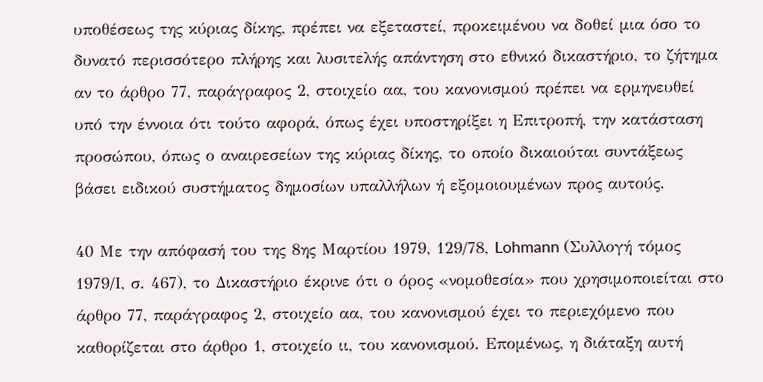υποθέσεως της κύριας δίκης, πρέπει να εξεταστεί, προκειμένου να δοθεί μια όσο το δυνατό περισσότερο πλήρης και λυσιτελής απάντηση στο εθνικό δικαστήριο, το ζήτημα αν το άρθρο 77, παράγραφος 2, στοιχείο αα, του κανονισμού πρέπει να ερμηνευθεί υπό την έννοια ότι τούτο αφορά, όπως έχει υποστηρίξει η Επιτροπή, την κατάσταση προσώπου, όπως ο αναιρεσείων της κύριας δίκης, το οποίο δικαιούται συντάξεως βάσει ειδικού συστήματος δημοσίων υπαλλήλων ή εξομοιουμένων προς αυτούς.

40 Με την απόφασή του της 8ης Μαρτίου 1979, 129/78, Lohmann (Συλλογή τόμος 1979/Ι, σ. 467), το Δικαστήριο έκρινε ότι ο όρος «νομοθεσία» που χρησιμοποιείται στο άρθρο 77, παράγραφος 2, στοιχείο αα, του κανονισμού έχει το περιεχόμενο που καθορίζεται στο άρθρο 1, στοιχείο ιι, του κανονισμού. Επομένως, η διάταξη αυτή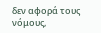δεν αφορά τους νόμους,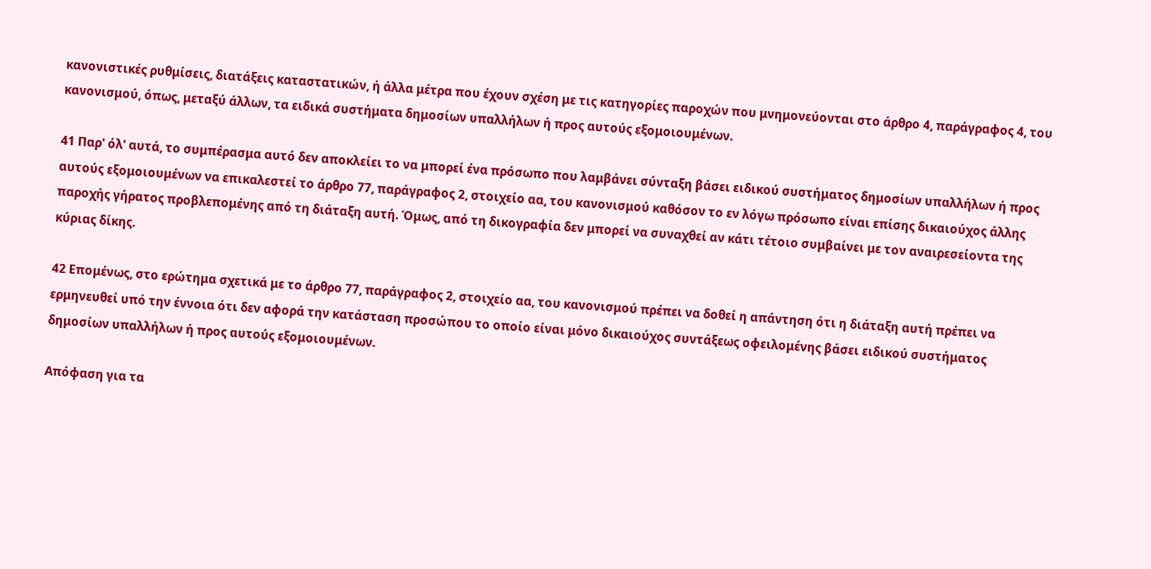κανονιστικές ρυθμίσεις, διατάξεις καταστατικών, ή άλλα μέτρα που έχουν σχέση με τις κατηγορίες παροχών που μνημονεύονται στο άρθρο 4, παράγραφος 4, του κανονισμού, όπως, μεταξύ άλλων, τα ειδικά συστήματα δημοσίων υπαλλήλων ή προς αυτούς εξομοιουμένων.

41 Παρ' όλ' αυτά, το συμπέρασμα αυτό δεν αποκλείει το να μπορεί ένα πρόσωπο που λαμβάνει σύνταξη βάσει ειδικού συστήματος δημοσίων υπαλλήλων ή προς αυτούς εξομοιουμένων να επικαλεστεί το άρθρο 77, παράγραφος 2, στοιχείο αα, του κανονισμού καθόσον το εν λόγω πρόσωπο είναι επίσης δικαιούχος άλλης παροχής γήρατος προβλεπομένης από τη διάταξη αυτή. Όμως, από τη δικογραφία δεν μπορεί να συναχθεί αν κάτι τέτοιο συμβαίνει με τον αναιρεσείοντα της κύριας δίκης.

42 Επομένως, στο ερώτημα σχετικά με το άρθρο 77, παράγραφος 2, στοιχείο αα, του κανονισμού πρέπει να δοθεί η απάντηση ότι η διάταξη αυτή πρέπει να ερμηνευθεί υπό την έννοια ότι δεν αφορά την κατάσταση προσώπου το οποίο είναι μόνο δικαιούχος συντάξεως οφειλομένης βάσει ειδικού συστήματος δημοσίων υπαλλήλων ή προς αυτούς εξομοιουμένων.

Απόφαση για τα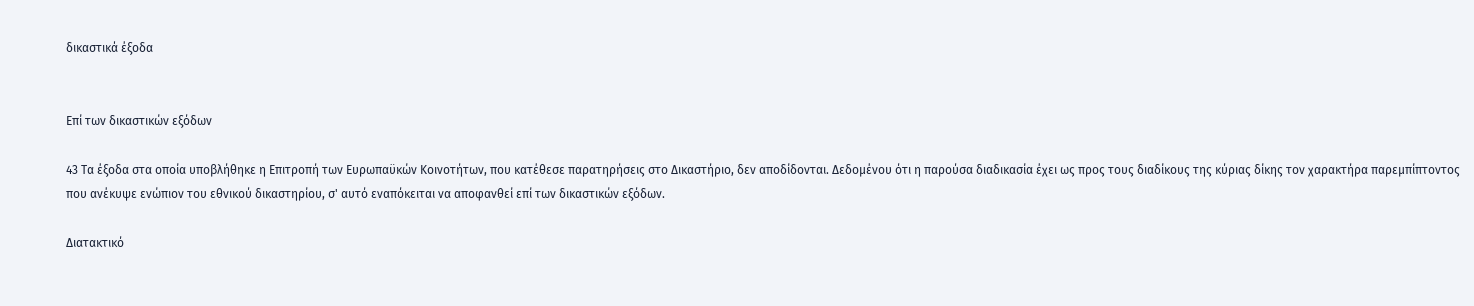δικαστικά έξοδα


Επί των δικαστικών εξόδων

43 Τα έξοδα στα οποία υποβλήθηκε η Επιτροπή των Ευρωπαϋκών Κοινοτήτων, που κατέθεσε παρατηρήσεις στο Δικαστήριο, δεν αποδίδονται. Δεδομένου ότι η παρούσα διαδικασία έχει ως προς τους διαδίκους της κύριας δίκης τον χαρακτήρα παρεμπίπτοντος που ανέκυψε ενώπιον του εθνικού δικαστηρίου, σ' αυτό εναπόκειται να αποφανθεί επί των δικαστικών εξόδων.

Διατακτικό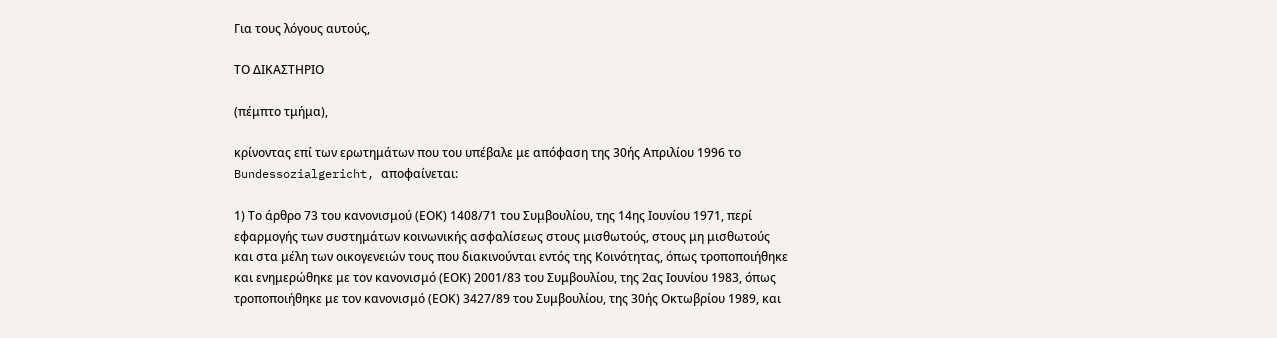Για τους λόγους αυτούς,

ΤΟ ΔΙΚΑΣΤΗΡΙΟ

(πέμπτο τμήμα),

κρίνοντας επί των ερωτημάτων που του υπέβαλε με απόφαση της 30ής Απριλίου 1996 το Bundessozialgericht, αποφαίνεται:

1) Το άρθρο 73 του κανονισμού (ΕΟΚ) 1408/71 του Συμβουλίου, της 14ης Ιουνίου 1971, περί εφαρμογής των συστημάτων κοινωνικής ασφαλίσεως στους μισθωτούς, στους μη μισθωτούς και στα μέλη των οικογενειών τους που διακινούνται εντός της Κοινότητας, όπως τροποποιήθηκε και ενημερώθηκε με τον κανονισμό (ΕΟΚ) 2001/83 του Συμβουλίου, της 2ας Ιουνίου 1983, όπως τροποποιήθηκε με τον κανονισμό (ΕΟΚ) 3427/89 του Συμβουλίου, της 30ής Οκτωβρίου 1989, και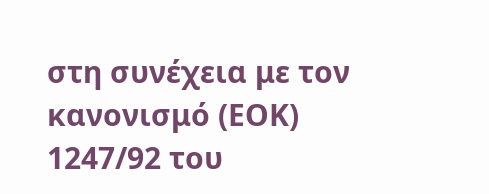στη συνέχεια με τον κανονισμό (ΕΟΚ) 1247/92 του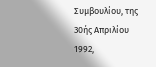Συμβουλίου, της 30ής Απριλίου 1992,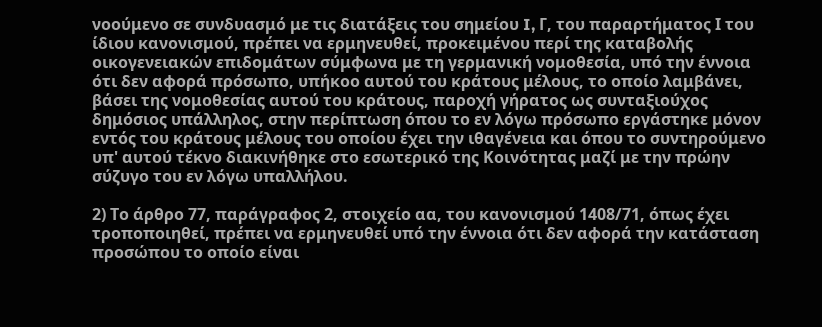νοούμενο σε συνδυασμό με τις διατάξεις του σημείου I, Γ, του παραρτήματος Ι του ίδιου κανονισμού, πρέπει να ερμηνευθεί, προκειμένου περί της καταβολής οικογενειακών επιδομάτων σύμφωνα με τη γερμανική νομοθεσία, υπό την έννοια ότι δεν αφορά πρόσωπο, υπήκοο αυτού του κράτους μέλους, το οποίο λαμβάνει, βάσει της νομοθεσίας αυτού του κράτους, παροχή γήρατος ως συνταξιούχος δημόσιος υπάλληλος, στην περίπτωση όπου το εν λόγω πρόσωπο εργάστηκε μόνον εντός του κράτους μέλους του οποίου έχει την ιθαγένεια και όπου το συντηρούμενο υπ' αυτού τέκνο διακινήθηκε στο εσωτερικό της Κοινότητας μαζί με την πρώην σύζυγο του εν λόγω υπαλλήλου.

2) Το άρθρο 77, παράγραφος 2, στοιχείο αα, του κανονισμού 1408/71, όπως έχει τροποποιηθεί, πρέπει να ερμηνευθεί υπό την έννοια ότι δεν αφορά την κατάσταση προσώπου το οποίο είναι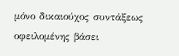μόνο δικαιούχος συντάξεως οφειλομένης βάσει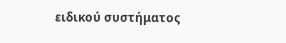ειδικού συστήματος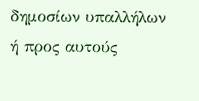δημοσίων υπαλλήλων ή προς αυτούς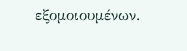εξομοιουμένων.